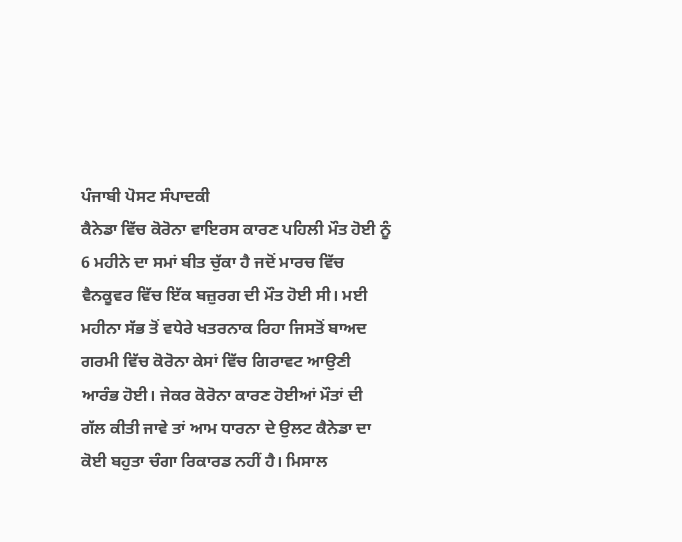ਪੰਜਾਬੀ ਪੋਸਟ ਸੰਪਾਦਕੀ
ਕੈਨੇਡਾ ਵਿੱਚ ਕੋਰੋਨਾ ਵਾਇਰਸ ਕਾਰਣ ਪਹਿਲੀ ਮੌਤ ਹੋਈ ਨੂੰ 6 ਮਹੀਨੇ ਦਾ ਸਮਾਂ ਬੀਤ ਚੁੱਕਾ ਹੈ ਜਦੋਂ ਮਾਰਚ ਵਿੱਚ ਵੈਨਕੂਵਰ ਵਿੱਚ ਇੱਕ ਬਜ਼ੁਰਗ ਦੀ ਮੌਤ ਹੋਈ ਸੀ। ਮਈ ਮਹੀਨਾ ਸੱਭ ਤੋਂ ਵਧੇਰੇ ਖਤਰਨਾਕ ਰਿਹਾ ਜਿਸਤੋਂ ਬਾਅਦ ਗਰਮੀ ਵਿੱਚ ਕੋਰੋਨਾ ਕੇਸਾਂ ਵਿੱਚ ਗਿਰਾਵਟ ਆਉਣੀ ਆਰੰਭ ਹੋਈ। ਜੇਕਰ ਕੋਰੋਨਾ ਕਾਰਣ ਹੋਈਆਂ ਮੌਤਾਂ ਦੀ ਗੱਲ ਕੀਤੀ ਜਾਵੇ ਤਾਂ ਆਮ ਧਾਰਨਾ ਦੇ ਉਲਟ ਕੈਨੇਡਾ ਦਾ ਕੋਈ ਬਹੁਤਾ ਚੰਗਾ ਰਿਕਾਰਡ ਨਹੀਂ ਹੈ। ਮਿਸਾਲ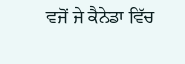ਵਜੋਂ ਜੇ ਕੈਨੇਡਾ ਵਿੱਚ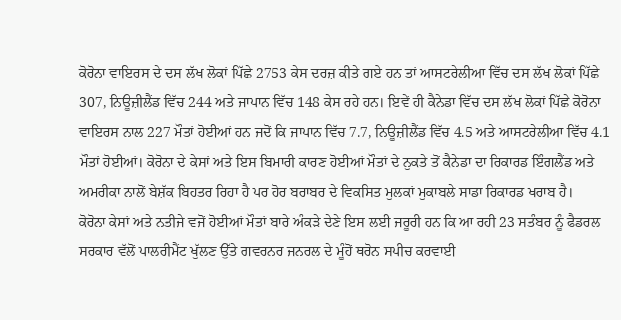ਕੋਰੋਨਾ ਵਾਇਰਸ ਦੇ ਦਸ ਲੱਖ ਲੋਕਾਂ ਪਿੱਛੇ 2753 ਕੇਸ ਦਰਜ਼ ਕੀਤੇ ਗਏ ਹਨ ਤਾਂ ਆਸਟਰੇਲੀਆ ਵਿੱਚ ਦਸ ਲੱਖ ਲੋਕਾਂ ਪਿੱਛੇ 307, ਨਿਊਜ਼ੀਲੈਂਡ ਵਿੱਚ 244 ਅਤੇ ਜਾਪਾਨ ਵਿੱਚ 148 ਕੇਸ ਰਹੇ ਹਨ। ਇਵੇਂ ਹੀ ਕੈਨੇਡਾ ਵਿੱਚ ਦਸ ਲੱਖ ਲੋਕਾਂ ਪਿੱਛੇ ਕੋਰੋਨਾ ਵਾਇਰਸ ਨਾਲ 227 ਮੌਤਾਂ ਹੋਈਆਂ ਹਨ ਜਦੋਂ ਕਿ ਜਾਪਾਨ ਵਿੱਚ 7.7, ਨਿਊਜ਼ੀਲੈਂਡ ਵਿੱਚ 4.5 ਅਤੇ ਆਸਟਰੇਲੀਆ ਵਿੱਚ 4.1 ਮੌਤਾਂ ਹੋਈਆਂ। ਕੋਰੋਨਾ ਦੇ ਕੇਸਾਂ ਅਤੇ ਇਸ ਬਿਮਾਰੀ ਕਾਰਣ ਹੋਈਆਂ ਮੌਤਾਂ ਦੇ ਨੁਕਤੇ ਤੋਂ ਕੈਨੇਡਾ ਦਾ ਰਿਕਾਰਡ ਇੰਗਲੈਂਡ ਅਤੇ ਅਮਰੀਕਾ ਨਾਲੋਂ ਬੇਸ਼ੱਕ ਬਿਹਤਰ ਰਿਹਾ ਹੈ ਪਰ ਹੋਰ ਬਰਾਬਰ ਦੇ ਵਿਕਸਿਤ ਮੁਲਕਾਂ ਮੁਕਾਬਲੇ ਸਾਡਾ ਰਿਕਾਰਡ ਖਰਾਬ ਹੈ।
ਕੋਰੋਨਾ ਕੇਸਾਂ ਅਤੇ ਨਤੀਜੇ ਵਜੋਂ ਹੋਈਆਂ ਮੌਤਾਂ ਬਾਰੇ ਅੰਕੜੇ ਦੇਣੇ ਇਸ ਲਈ ਜਰੂਰੀ ਹਨ ਕਿ ਆ ਰਹੀ 23 ਸਤੰਬਰ ਨੂੰ ਫੈਡਰਲ ਸਰਕਾਰ ਵੱਲੋਂ ਪਾਲਰੀਮੈਂਟ ਖੁੱਲਣ ਉੱਤੇ ਗਵਰਨਰ ਜਨਰਲ ਦੇ ਮੂੰਹੋਂ ਥਰੋਨ ਸਪੀਚ ਕਰਵਾਈ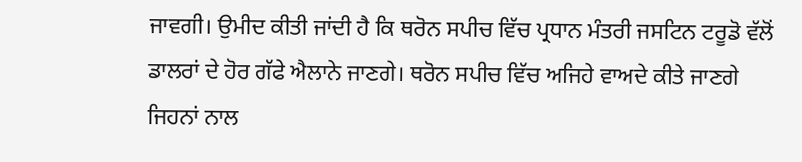ਜਾਵਗੀ। ਉਮੀਦ ਕੀਤੀ ਜਾਂਦੀ ਹੈ ਕਿ ਥਰੋਨ ਸਪੀਚ ਵਿੱਚ ਪ੍ਰਧਾਨ ਮੰਤਰੀ ਜਸਟਿਨ ਟਰੂਡੋ ਵੱਲੋਂ ਡਾਲਰਾਂ ਦੇ ਹੋਰ ਗੱਫੇ ਐਲਾਨੇ ਜਾਣਗੇ। ਥਰੋਨ ਸਪੀਚ ਵਿੱਚ ਅਜਿਹੇ ਵਾਅਦੇ ਕੀਤੇ ਜਾਣਗੇ ਜਿਹਨਾਂ ਨਾਲ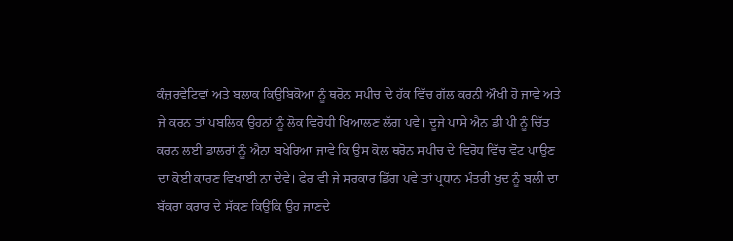ਕੰਜ਼ਰਵੇਟਿਵਾਂ ਅਤੇ ਬਲਾਕ ਕਿਉਬਿਕੋਆ ਨੂੰ ਥਰੋਨ ਸਪੀਚ ਦੇ ਹੱਕ ਵਿੱਚ ਗੱਲ ਕਰਨੀ ਔਖੀ ਹੋ ਜਾਵੇ ਅਤੇ ਜੇ ਕਰਨ ਤਾਂ ਪਬਲਿਕ ਉਹਨਾਂ ਨੂੰ ਲੋਕ ਵਿਰੋਧੀ ਖਿਆਲਣ ਲੱਗ ਪਵੇ। ਦੂਜੇ ਪਾਸੇ ਐਨ ਡੀ ਪੀ ਨੂੰ ਚਿੱਤ ਕਰਨ ਲਈ ਡਾਲਰਾਂ ਨੂੰ ਐਨਾ ਬਖੇਰਿਆ ਜਾਵੇ ਕਿ ਉਸ ਕੋਲ ਥਰੋਨ ਸਪੀਚ ਦੇ ਵਿਰੋਧ ਵਿੱਚ ਵੋਟ ਪਾਉਣ ਦਾ ਕੋਈ ਕਾਰਣ ਵਿਖਾਈ ਨਾ ਦੇਵੇ। ਫੇਰ ਵੀ ਜੇ ਸਰਕਾਰ ਡਿੱਗ ਪਵੇ ਤਾਂ ਪ੍ਰਧਾਨ ਮੰਤਰੀ ਖੁਦ ਨੂੰ ਬਲੀ ਦਾ ਬੱਕਰਾ ਕਰਾਰ ਦੇ ਸੱਕਣ ਕਿਉਂਕਿ ਉਹ ਜਾਣਦੇ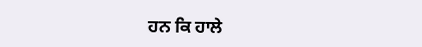ਹਨ ਕਿ ਹਾਲੇ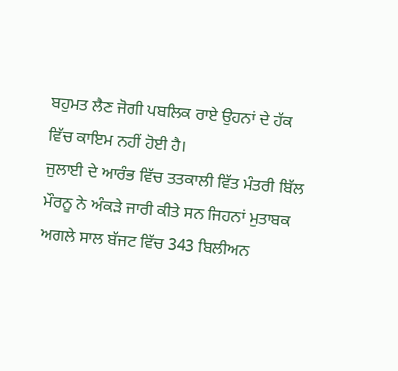ਬਹੁਮਤ ਲੈਣ ਜੋਗੀ ਪਬਲਿਕ ਰਾਏ ਉਹਨਾਂ ਦੇ ਹੱਕ ਵਿੱਚ ਕਾਇਮ ਨਹੀਂ ਹੋਈ ਹੈ।
ਜੁਲਾਈ ਦੇ ਆਰੰਭ ਵਿੱਚ ਤਤਕਾਲੀ ਵਿੱਤ ਮੰਤਰੀ ਬਿੱਲ ਮੌਰਨੂ ਨੇ ਅੰਕੜੇ ਜਾਰੀ ਕੀਤੇ ਸਨ ਜਿਹਨਾਂ ਮੁਤਾਬਕ ਅਗਲੇ ਸਾਲ ਬੱਜਟ ਵਿੱਚ 343 ਬਿਲੀਅਨ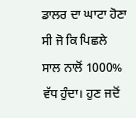ਡਾਲਰ ਦਾ ਘਾਟਾ ਹੋਣਾ ਸੀ ਜੋ ਕਿ ਪਿਛਲੇ ਸਾਲ ਨਾਲੋਂ 1000% ਵੱਧ ਹੁੰਦਾ। ਹੁਣ ਜਦੋਂ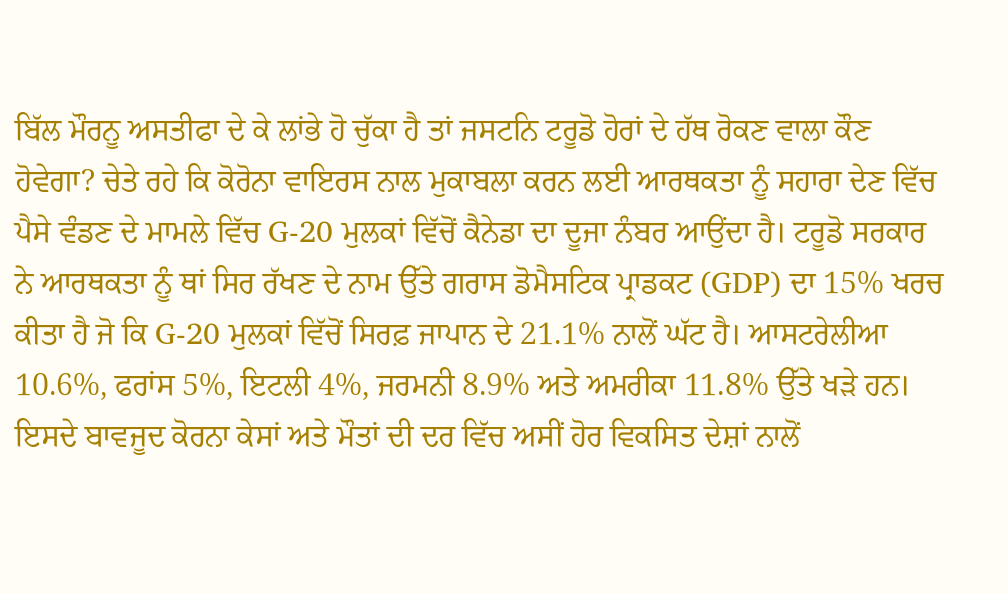ਬਿੱਲ ਮੌਰਨੂ ਅਸਤੀਫਾ ਦੇ ਕੇ ਲਾਂਭੇ ਹੋ ਚੁੱਕਾ ਹੈ ਤਾਂ ਜਸਟਨਿ ਟਰੂਡੋ ਹੋਰਾਂ ਦੇ ਹੱਥ ਰੋਕਣ ਵਾਲਾ ਕੌਣ ਹੋਵੇਗਾ? ਚੇਤੇ ਰਹੇ ਕਿ ਕੋਰੋਨਾ ਵਾਇਰਸ ਨਾਲ ਮੁਕਾਬਲਾ ਕਰਨ ਲਈ ਆਰਥਕਤਾ ਨੂੰ ਸਹਾਰਾ ਦੇਣ ਵਿੱਚ ਪੈਸੇ ਵੰਡਣ ਦੇ ਮਾਮਲੇ ਵਿੱਚ G-20 ਮੁਲਕਾਂ ਵਿੱਚੋਂ ਕੈਨੇਡਾ ਦਾ ਦੂਜਾ ਨੰਬਰ ਆਉਂਦਾ ਹੈ। ਟਰੂਡੋ ਸਰਕਾਰ ਨੇ ਆਰਥਕਤਾ ਨੂੰ ਥਾਂ ਸਿਰ ਰੱਖਣ ਦੇ ਨਾਮ ਉੱਤੇ ਗਰਾਸ ਡੋਮੈਸਟਿਕ ਪ੍ਰਾਡਕਟ (GDP) ਦਾ 15% ਖਰਚ ਕੀਤਾ ਹੈ ਜੋ ਕਿ G-20 ਮੁਲਕਾਂ ਵਿੱਚੋਂ ਸਿਰਫ਼ ਜਾਪਾਨ ਦੇ 21.1% ਨਾਲੋਂ ਘੱਟ ਹੈ। ਆਸਟਰੇਲੀਆ 10.6%, ਫਰਾਂਸ 5%, ਇਟਲੀ 4%, ਜਰਮਨੀ 8.9% ਅਤੇ ਅਮਰੀਕਾ 11.8% ਉੱਤੇ ਖੜੇ ਹਨ। ਇਸਦੇ ਬਾਵਜੂਦ ਕੋਰਨਾ ਕੇਸਾਂ ਅਤੇ ਮੌਤਾਂ ਦੀ ਦਰ ਵਿੱਚ ਅਸੀਂ ਹੋਰ ਵਿਕਸਿਤ ਦੇਸ਼ਾਂ ਨਾਲੋਂ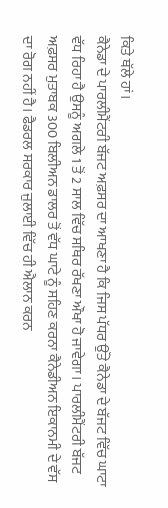ਕਿਤੇ ਥੱਲੇ ਹਾਂ।
ਕੈਨੇਡਾ ਦੇ ਪਾਰਲੀਮੈਂਟਰੀ ਬੱਜਟ ਅਫ਼ਸਰ ਦਾ ਆਖਣਾ ਹੈ ਕਿ ਜਿਸ ਪੱਧਰ ਉੱਤੇ ਕੈਨੇਡਾ ਦੇ ਬੱਜਟ ਵਿੱਚ ਘਾਟਾ ਵੱਧ ਰਿਹਾ ਹੈ ਉਸਨੂੰ ਅਗਲੇ 1 ਤੋਂ 2 ਸਾਲ ਵਿੱਚ ਸਥਿਰ ਰੱਖਣਾ ਔਖਾ ਹੋ ਜਾਵੇਗਾ। ਪਾਰਲੀਮੈਂਟਰੀ ਬੱਜਟ ਅਫ਼ਸਰ ਮੁਤਾਬਕ 300 ਬਿਲੀਅਨ ਡਾਲਰ ਤੋਂ ਵੱਧ ਘਾਟੇ ਨੂੰ ਸਹਿਣ ਕਰਨਾ ਕੈਨੇਡੀਅਨ ਇਕਾਨਮੀ ਦੇ ਵੱਸ ਦਾ ਰੋਗ ਨਹੀਂ ਹੈ। ਫੈਡਰਲ ਸਰਕਾਰ ਜੁਲਾਈ ਵਿੱਚ ਹੀ ਐਲਾਨ ਕਰਨ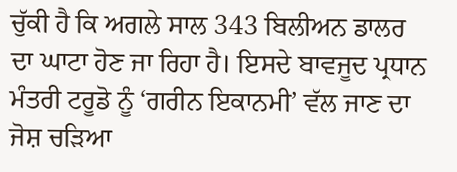ਚੁੱਕੀ ਹੈ ਕਿ ਅਗਲੇ ਸਾਲ 343 ਬਿਲੀਅਨ ਡਾਲਰ ਦਾ ਘਾਟਾ ਹੋਣ ਜਾ ਰਿਹਾ ਹੈ। ਇਸਦੇ ਬਾਵਜੂਦ ਪ੍ਰਧਾਨ ਮੰਤਰੀ ਟਰੂਡੋ ਨੂੰ ‘ਗਰੀਨ ਇਕਾਨਮੀ’ ਵੱਲ ਜਾਣ ਦਾ ਜੋਸ਼ ਚੜਿਆ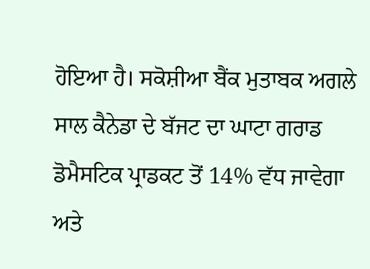ਹੋਇਆ ਹੈ। ਸਕੋਸ਼ੀਆ ਬੈਂਕ ਮੁਤਾਬਕ ਅਗਲੇ ਸਾਲ ਕੈਨੇਡਾ ਦੇ ਬੱਜਟ ਦਾ ਘਾਟਾ ਗਰਾਡ ਡੋਮੈਸਟਿਕ ਪ੍ਰਾਡਕਟ ਤੋਂ 14% ਵੱਧ ਜਾਵੇਗਾ ਅਤੇ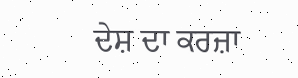ਦੇਸ਼ ਦਾ ਕਰਜ਼ਾ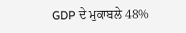GDP ਦੇ ਮੁਕਾਬਲੇ 48%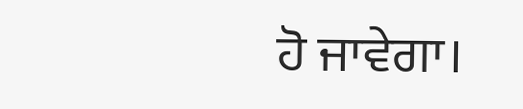ਹੋ ਜਾਵੇਗਾ।